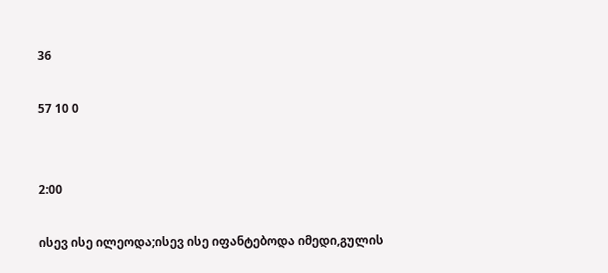36

57 10 0


2:00

ისევ ისე ილეოდა;ისევ ისე იფანტებოდა იმედი,გულის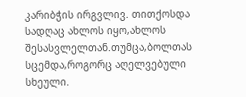კარიბჭის ირგვლივ. თითქოსდა სადღაც ახლოს იყო,ახლოს შესასვლელთან.თუმცა,ბოლთას სცემდა,როგორც აღელვებული სხეული.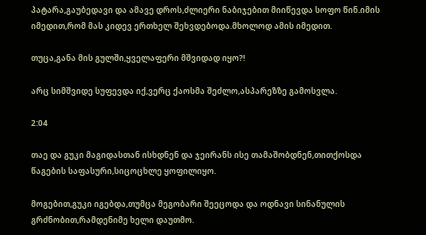პატარა,გაუბედავი და ამავე დროს,ძლიერი ნაბიჯებით მიიწევდა სოფო წინ.იმის იმედით,რომ მას კიდევ ერთხელ შეხვდებოდა.მხოლოდ ამის იმედით.

თუცა,განა მის გულში,ყველაფერი მშვიდად იყო?!

არც სიმშვიდე სუფევდა იქ,ვერც ქაოსმა შეძლო,ასპარეზზე გამოსვლა.

2:04

თაე და გუკი მაგიდასთან ისხდნენ და ჯეირანს ისე თამაშობდნენ,თითქოსდა წაგების საფასური,სიცოცხლე ყოფილიყო.

მოგებით,გუკი იგებდა,თუმცა მეგობარი შეეცოდა და ოდნავი სინანულის გრძნობით,რამდენიმე ხელი დაუთმო.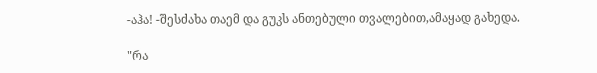-აჰა! -შესძახა თაემ და გუკს ანთებული თვალებით,ამაყად გახედა.

"რა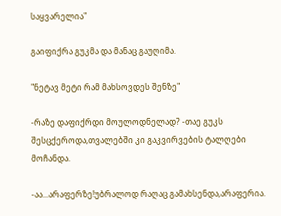საყვარელია"

გაიფიქრა გუკმა და მანაც გაუღიმა.

"ნეტავ მეტი რამ მახსოვდეს შენზე"

-რაზე დაფიქრდი მოულოდნელად? -თაე გუკს შესცქეროდა,თვალებში კი გაკვირვების ტალღები მოჩანდა.

-აა...არაფერზე!უბრალოდ რაღაც გამახსენდა,არაფერია.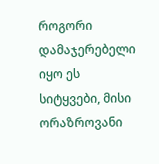როგორი დამაჯერებელი იყო ეს სიტყვები, მისი ორაზროვანი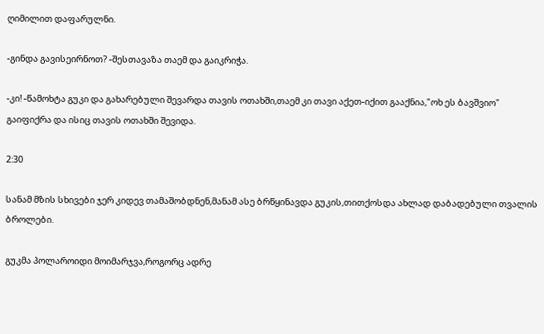ღიმილით დაფარულნი.

-გინდა გავისეირნოთ? -შესთავაზა თაემ და გაიკრიჭა.

-კი! -წამოხტა გუკი და გახარებული შევარდა თავის ოთახში,თაემ კი თავი აქეთ-იქით გააქნია,"ოხ ეს ბავშვიო" გაიფიქრა და ისიც თავის ოთახში შევიდა.

2:30

სანამ მზის სხივები ჯერ კიდევ თამაშობდნენ,მანამ ასე ბრწყინავდა გუკის,თითქოსდა ახლად დაბადებული თვალის ბროლები.

გუკმა პოლაროიდი მოიმარჯვა,როგორც ადრე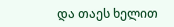და თაეს ხელით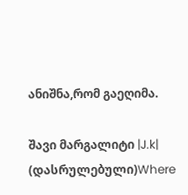ანიშნა,რომ გაეღიმა.

შავი მარგალიტი |J.k| (დასრულებული)Where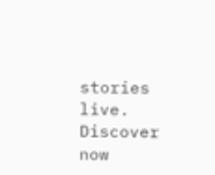stories live. Discover now